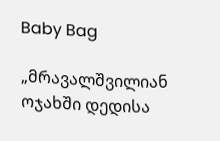Baby Bag

„მრავალშვილიან ოჯახში დედისა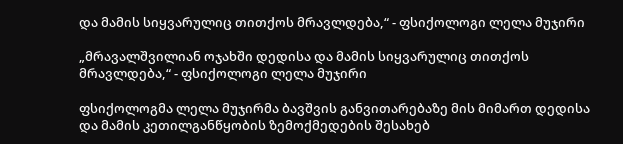და მამის სიყვარულიც თითქოს მრავლდება,“ - ფსიქოლოგი ლელა მუჯირი

„მრავალშვილიან ოჯახში დედისა და მამის სიყვარულიც თითქოს მრავლდება,“ - ფსიქოლოგი ლელა მუჯირი

ფსიქოლოგმა ლელა მუჯირმა ბავშვის განვითარებაზე მის მიმართ დედისა და მამის კეთილგანწყობის ზემოქმედების შესახებ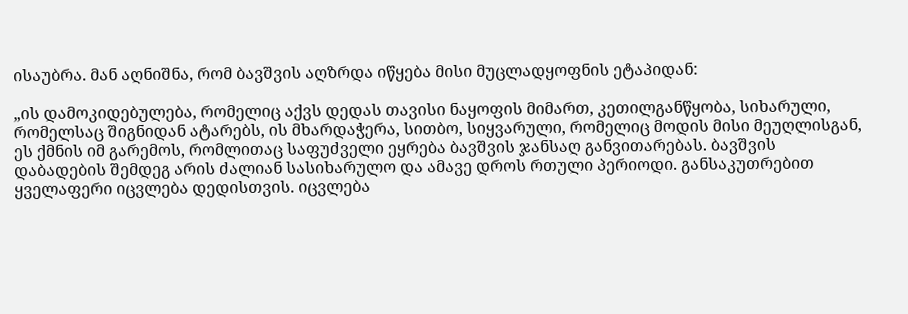ისაუბრა. მან აღნიშნა, რომ ბავშვის აღზრდა იწყება მისი მუცლადყოფნის ეტაპიდან:

„ის დამოკიდებულება, რომელიც აქვს დედას თავისი ნაყოფის მიმართ, კეთილგანწყობა, სიხარული, რომელსაც შიგნიდან ატარებს, ის მხარდაჭერა, სითბო, სიყვარული, რომელიც მოდის მისი მეუღლისგან, ეს ქმნის იმ გარემოს, რომლითაც საფუძველი ეყრება ბავშვის ჯანსაღ განვითარებას. ბავშვის დაბადების შემდეგ არის ძალიან სასიხარულო და ამავე დროს რთული პერიოდი. განსაკუთრებით ყველაფერი იცვლება დედისთვის. იცვლება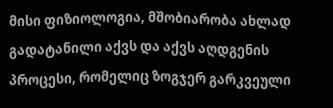მისი ფიზიოლოგია, მშობიარობა ახლად გადატანილი აქვს და აქვს აღდგენის პროცესი, რომელიც ზოგჯერ გარკვეული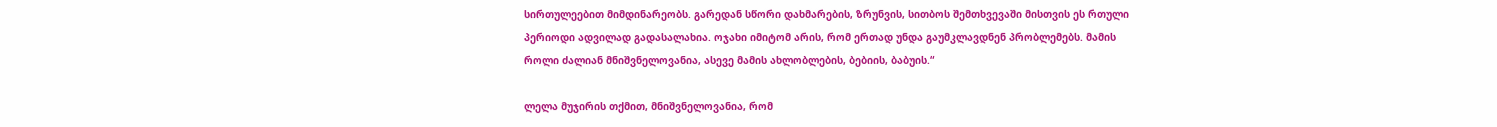სირთულეებით მიმდინარეობს. გარედან სწორი დახმარების, ზრუნვის, სითბოს შემთხვევაში მისთვის ეს რთული პერიოდი ადვილად გადასალახია. ოჯახი იმიტომ არის, რომ ერთად უნდა გაუმკლავდნენ პრობლემებს. მამის როლი ძალიან მნიშვნელოვანია, ასევე მამის ახლობლების, ბებიის, ბაბუის.“

ლელა მუჯირის თქმით, მნიშვნელოვანია, რომ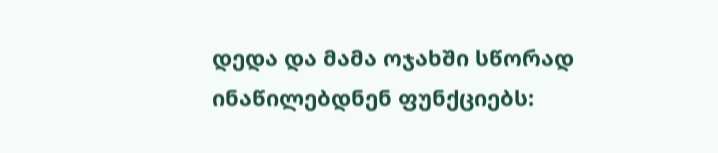დედა და მამა ოჯახში სწორად ინაწილებდნენ ფუნქციებს: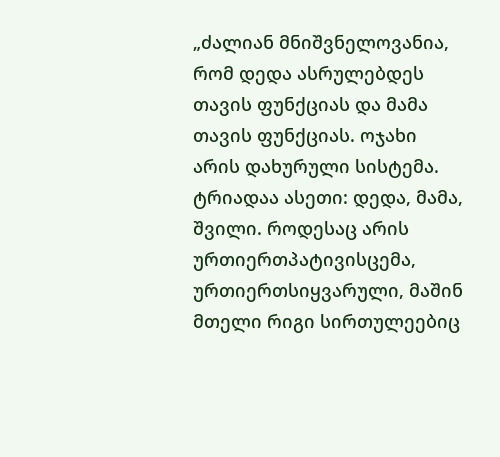„ძალიან მნიშვნელოვანია, რომ დედა ასრულებდეს თავის ფუნქციას და მამა თავის ფუნქციას. ოჯახი არის დახურული სისტემა. ტრიადაა ასეთი: დედა, მამა, შვილი. როდესაც არის ურთიერთპატივისცემა, ურთიერთსიყვარული, მაშინ მთელი რიგი სირთულეებიც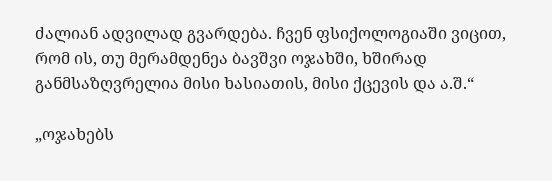ძალიან ადვილად გვარდება. ჩვენ ფსიქოლოგიაში ვიცით, რომ ის, თუ მერამდენეა ბავშვი ოჯახში, ხშირად განმსაზღვრელია მისი ხასიათის, მისი ქცევის და ა.შ.“

„ოჯახებს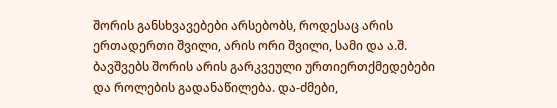შორის განსხვავებები არსებობს, როდესაც არის ერთადერთი შვილი, არის ორი შვილი, სამი და ა.შ. ბავშვებს შორის არის გარკვეული ურთიერთქმედებები და როლების გადანაწილება. და-ძმები,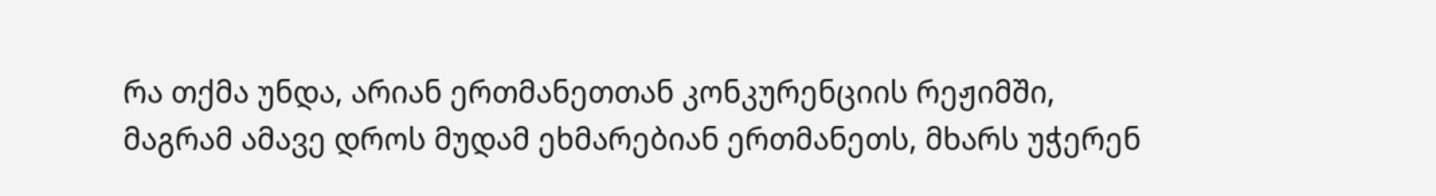რა თქმა უნდა, არიან ერთმანეთთან კონკურენციის რეჟიმში, მაგრამ ამავე დროს მუდამ ეხმარებიან ერთმანეთს, მხარს უჭერენ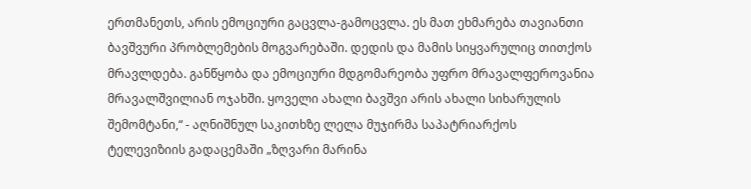ერთმანეთს, არის ემოციური გაცვლა-გამოცვლა. ეს მათ ეხმარება თავიანთი ბავშვური პრობლემების მოგვარებაში. დედის და მამის სიყვარულიც თითქოს მრავლდება. განწყობა და ემოციური მდგომარეობა უფრო მრავალფეროვანია მრავალშვილიან ოჯახში. ყოველი ახალი ბავშვი არის ახალი სიხარულის შემომტანი,“ - აღნიშნულ საკითხზე ლელა მუჯირმა საპატრიარქოს ტელევიზიის გადაცემაში „ზღვარი მარინა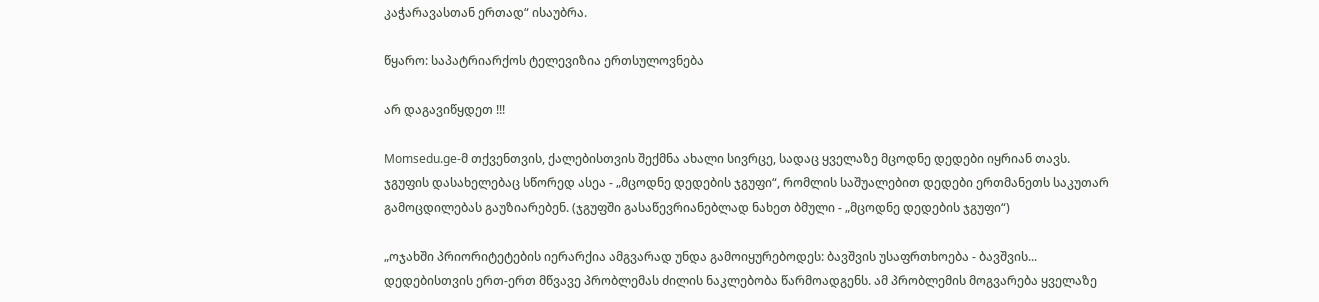კაჭარავასთან ერთად“ ისაუბრა.

წყარო: საპატრიარქოს ტელევიზია ერთსულოვნება

არ დაგავიწყდეთ !!!

Momsedu.ge-მ თქვენთვის, ქალებისთვის შექმნა ახალი სივრცე, სადაც ყველაზე მცოდნე დედები იყრიან თავს. ჯგუფის დასახელებაც სწორედ ასეა - „მცოდნე დედების ჯგუფი“, რომლის საშუალებით დედები ერთმანეთს საკუთარ გამოცდილებას გაუზიარებენ. (ჯგუფში გასაწევრიანებლად ნახეთ ბმული - „მცოდნე დედების ჯგუფი“)

„ოჯახში პრიორიტეტების იერარქია ამგვარად უნდა გამოიყურებოდეს: ბავშვის უსაფრთხოება - ბავშვის...
დედებისთვის ერთ-ერთ მწვავე პრობლემას ძილის ნაკლებობა წარმოადგენს. ამ პრობლემის მოგვარება ყველაზე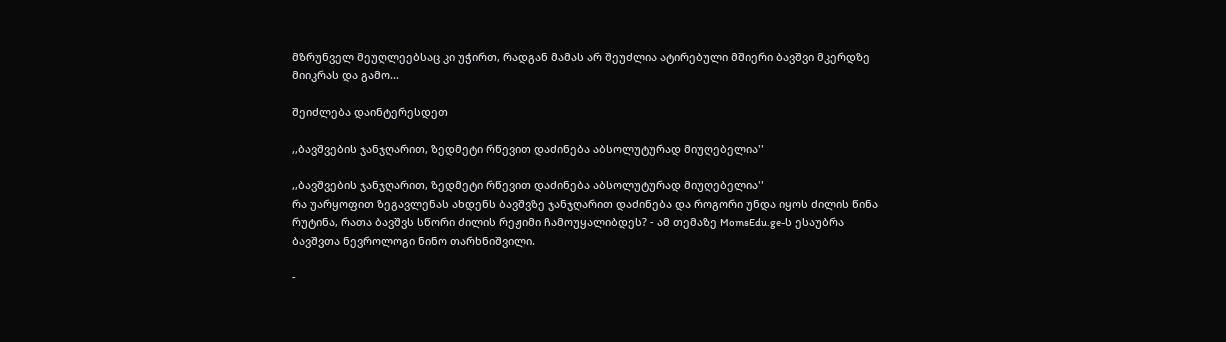მზრუნველ მეუღლეებსაც კი უჭირთ, რადგან მამას არ შეუძლია ატირებული მშიერი ბავშვი მკერდზე მიიკრას და გამო...

შეიძლება დაინტერესდეთ

,,ბავშვების ჯანჯღარით, ზედმეტი რწევით დაძინება აბსოლუტურად მიუღებელია''

,,ბავშვების ჯანჯღარით, ზედმეტი რწევით დაძინება აბსოლუტურად მიუღებელია''
რა უარყოფით ზეგავლენას ახდენს ბავშვზე ჯანჯღარით დაძინება და როგორი უნდა იყოს ძილის წინა რუტინა, რათა ბავშვს სწორი ძილის რეჟიმი ჩამოუყალიბდეს? - ამ თემაზე MomsEdu.ge-ს ესაუბრა ბავშვთა ნევროლოგი ნინო თარხნიშვილი.

-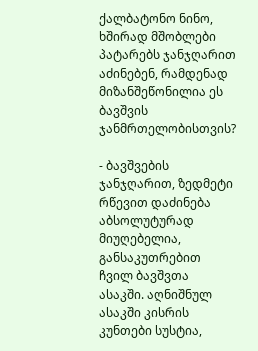ქალბატონო ნინო, ხშირად მშობლები პატარებს ჯანჯღარით აძინებენ, რამდენად მიზანშეწონილია ეს ბავშვის ჯანმრთელობისთვის?

- ბავშვების ჯანჯღარით, ზედმეტი რწევით დაძინება აბსოლუტურად მიუღებელია, განსაკუთრებით ჩვილ ბავშვთა ასაკში. აღნიშნულ ასაკში კისრის კუნთები სუსტია,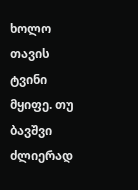ხოლო თავის ტვინი მყიფე. თუ ბავშვი ძლიერად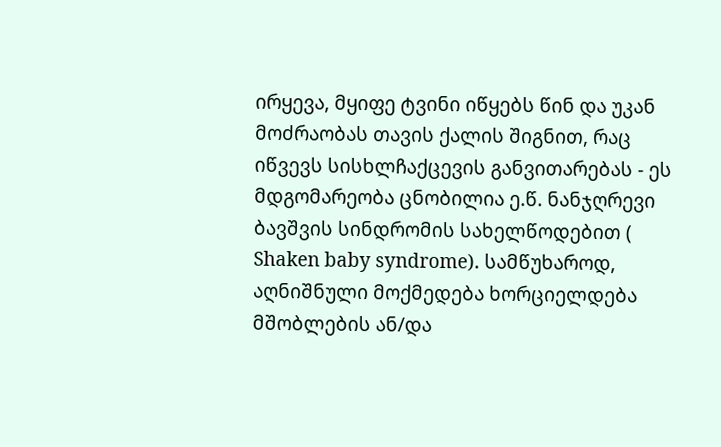ირყევა, მყიფე ტვინი იწყებს წინ და უკან მოძრაობას თავის ქალის შიგნით, რაც იწვევს სისხლჩაქცევის განვითარებას - ეს მდგომარეობა ცნობილია ე.წ. ნანჯღრევი ბავშვის სინდრომის სახელწოდებით ( Shaken baby syndrome). სამწუხაროდ, აღნიშნული მოქმედება ხორციელდება მშობლების ან/და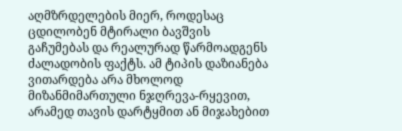აღმზრდელების მიერ, როდესაც ცდილობენ მტირალი ბავშვის გაჩუმებას და რეალურად წარმოადგენს ძალადობის ფაქტს. ამ ტიპის დაზიანება ვითარდება არა მხოლოდ მიზანმიმართული ნჯღრევა-რყევით, არამედ თავის დარტყმით ან მიჯახებით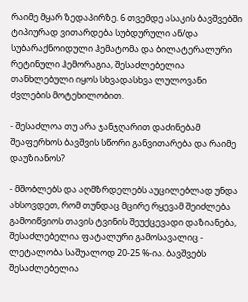რაიმე მყარ ზედაპირზე. 6 თვემდე ასაკის ბავშვებში ტიპიურად ვითარდება სუბდურული ან/და სუბარაქნოიდული ჰემატომა და ბილატერალური რეტინული ჰემორაგია, შესაძლებელია თანხლებული იყოს სხვადასხვა ლულოვანი ძვლების მოტეხილობით.

- შესაძლოა თუ არა ჯანჯღარით დაძინებამ შეაფერხოს ბავშვის სწორი განვითარება და რაიმე დაუზიანოს?

- მშობლებს და აღმზრდელებს აუცილებლად უნდა ახსოვდეთ, რომ თუნდაც მცირე რყევამ შეიძლება გამოიწვიოს თავის ტვინის შეუქცევადი დაზიანება, შესაძლებელია ფატალური გამოსავალიც - ლეტალობა საშუალოდ 20-25 %-ია. ბავშვებს შესაძლებელია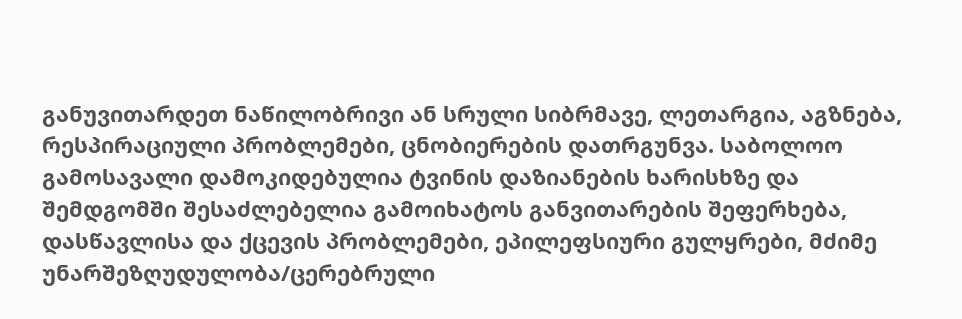განუვითარდეთ ნაწილობრივი ან სრული სიბრმავე, ლეთარგია, აგზნება, რესპირაციული პრობლემები, ცნობიერების დათრგუნვა. საბოლოო გამოსავალი დამოკიდებულია ტვინის დაზიანების ხარისხზე და შემდგომში შესაძლებელია გამოიხატოს განვითარების შეფერხება, დასწავლისა და ქცევის პრობლემები, ეპილეფსიური გულყრები, მძიმე უნარშეზღუდულობა/ცერებრული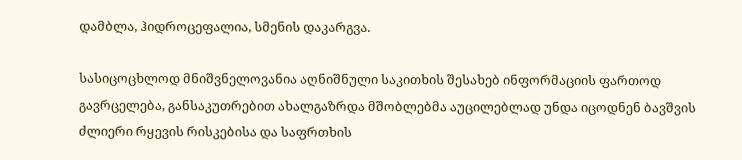დამბლა, ჰიდროცეფალია, სმენის დაკარგვა.

სასიცოცხლოდ მნიშვნელოვანია აღნიშნული საკითხის შესახებ ინფორმაციის ფართოდ გავრცელება, განსაკუთრებით ახალგაზრდა მშობლებმა აუცილებლად უნდა იცოდნენ ბავშვის ძლიერი რყევის რისკებისა და საფრთხის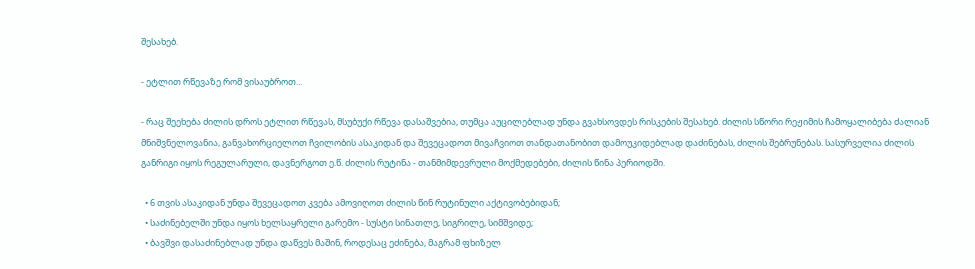შესახებ.

- ეტლით რწევაზე რომ ვისაუბროთ...

- რაც შეეხება ძილის დროს ეტლით რწევას, მსუბუქი რწევა დასაშვებია, თუმცა აუცილებლად უნდა გვახსოვდეს რისკების შესახებ. ძილის სწორი რეჟიმის ჩამოყალიბება ძალიან მნიშვნელოვანია, განვახორციელოთ ჩვილობის ასაკიდან და შევეცადოთ მივაჩვიოთ თანდათანობით დამოუკიდებლად დაძინებას, ძილის შებრუნებას. სასურველია ძილის განრიგი იყოს რეგულარული, დავნერგოთ ე.წ. ძილის რუტინა - თანმიმდევრული მოქმედებები, ძილის წინა პერიოდში.

  • 6 თვის ასაკიდან უნდა შევეცადოთ კვება ამოვიღოთ ძილის წინ რუტინული აქტივობებიდან;
  • საძინებელში უნდა იყოს ხელსაყრელი გარემო - სუსტი სინათლე, სიგრილე, სიმშვიდე;
  • ბავშვი დასაძინებლად უნდა დაწვეს მაშინ, როდესაც ეძინება, მაგრამ ფხიზელ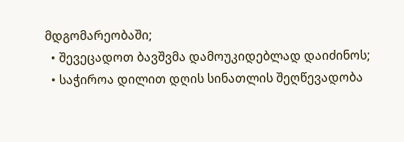მდგომარეობაში;
  • შევეცადოთ ბავშვმა დამოუკიდებლად დაიძინოს;
  • საჭიროა დილით დღის სინათლის შეღწევადობა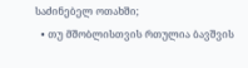საძინებელ ოთახში;
  • თუ მშობლისთვის რთულია ბავშვის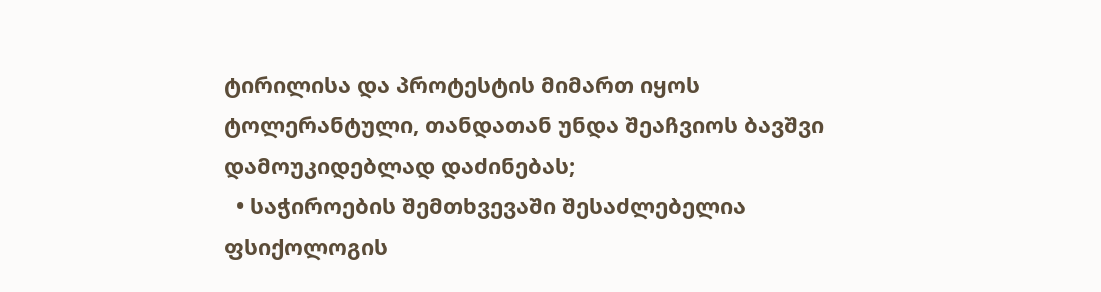ტირილისა და პროტესტის მიმართ იყოს ტოლერანტული, თანდათან უნდა შეაჩვიოს ბავშვი დამოუკიდებლად დაძინებას;
  • საჭიროების შემთხვევაში შესაძლებელია ფსიქოლოგის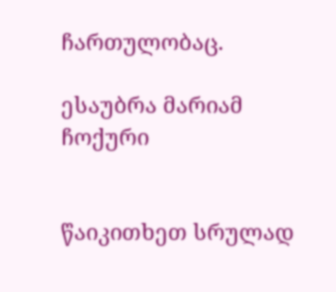ჩართულობაც.

ესაუბრა მარიამ ჩოქური


წაიკითხეთ სრულად